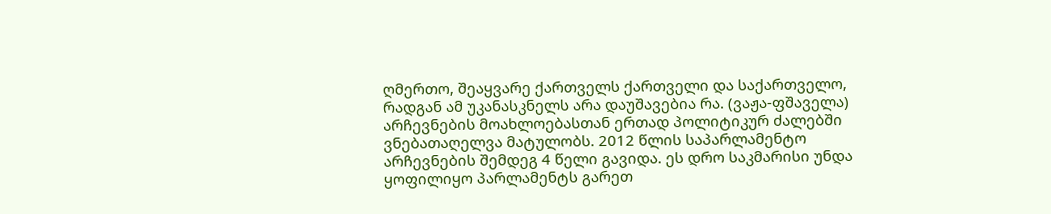ღმერთო, შეაყვარე ქართველს ქართველი და საქართველო, რადგან ამ უკანასკნელს არა დაუშავებია რა. (ვაჟა-ფშაველა)
არჩევნების მოახლოებასთან ერთად პოლიტიკურ ძალებში ვნებათაღელვა მატულობს. 2012 წლის საპარლამენტო არჩევნების შემდეგ 4 წელი გავიდა. ეს დრო საკმარისი უნდა ყოფილიყო პარლამენტს გარეთ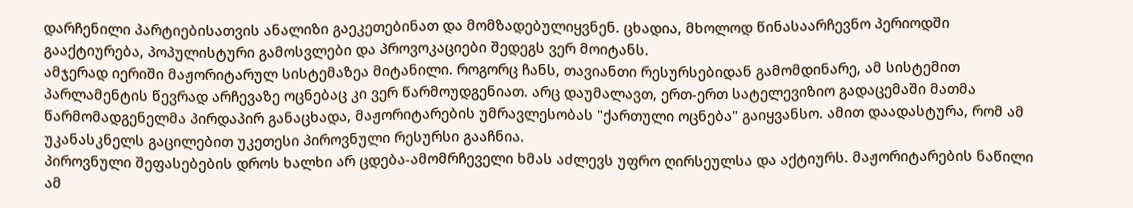დარჩენილი პარტიებისათვის ანალიზი გაეკეთებინათ და მომზადებულიყვნენ. ცხადია, მხოლოდ წინასაარჩევნო პერიოდში გააქტიურება, პოპულისტური გამოსვლები და პროვოკაციები შედეგს ვერ მოიტანს.
ამჯერად იერიში მაჟორიტარულ სისტემაზეა მიტანილი. როგორც ჩანს, თავიანთი რესურსებიდან გამომდინარე, ამ სისტემით პარლამენტის წევრად არჩევაზე ოცნებაც კი ვერ წარმოუდგენიათ. არც დაუმალავთ, ერთ-ერთ სატელევიზიო გადაცემაში მათმა წარმომადგენელმა პირდაპირ განაცხადა, მაჟორიტარების უმრავლესობას "ქართული ოცნება" გაიყვანსო. ამით დაადასტურა, რომ ამ უკანასკნელს გაცილებით უკეთესი პიროვნული რესურსი გააჩნია.
პიროვნული შეფასებების დროს ხალხი არ ცდება-ამომრჩეველი ხმას აძლევს უფრო ღირსეულსა და აქტიურს. მაჟორიტარების ნაწილი ამ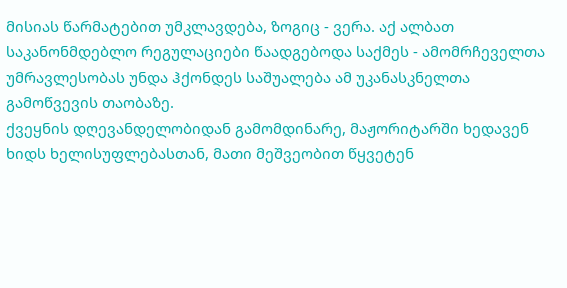მისიას წარმატებით უმკლავდება, ზოგიც - ვერა. აქ ალბათ საკანონმდებლო რეგულაციები წაადგებოდა საქმეს - ამომრჩეველთა უმრავლესობას უნდა ჰქონდეს საშუალება ამ უკანასკნელთა გამოწვევის თაობაზე.
ქვეყნის დღევანდელობიდან გამომდინარე, მაჟორიტარში ხედავენ ხიდს ხელისუფლებასთან, მათი მეშვეობით წყვეტენ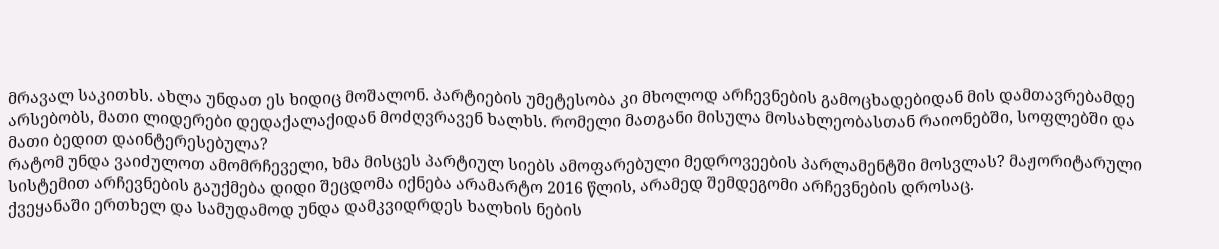მრავალ საკითხს. ახლა უნდათ ეს ხიდიც მოშალონ. პარტიების უმეტესობა კი მხოლოდ არჩევნების გამოცხადებიდან მის დამთავრებამდე არსებობს, მათი ლიდერები დედაქალაქიდან მოძღვრავენ ხალხს. რომელი მათგანი მისულა მოსახლეობასთან რაიონებში, სოფლებში და მათი ბედით დაინტერესებულა?
რატომ უნდა ვაიძულოთ ამომრჩეველი, ხმა მისცეს პარტიულ სიებს ამოფარებული მედროვეების პარლამენტში მოსვლას? მაჟორიტარული სისტემით არჩევნების გაუქმება დიდი შეცდომა იქნება არამარტო 2016 წლის, არამედ შემდეგომი არჩევნების დროსაც.
ქვეყანაში ერთხელ და სამუდამოდ უნდა დამკვიდრდეს ხალხის ნების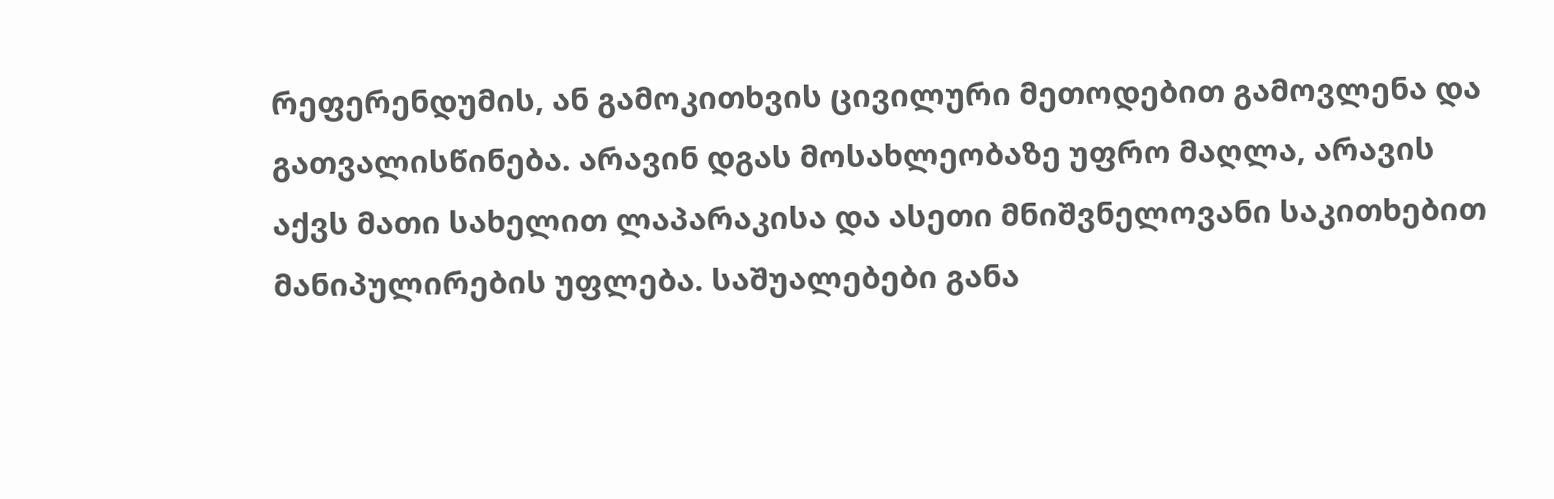რეფერენდუმის, ან გამოკითხვის ცივილური მეთოდებით გამოვლენა და გათვალისწინება. არავინ დგას მოსახლეობაზე უფრო მაღლა, არავის აქვს მათი სახელით ლაპარაკისა და ასეთი მნიშვნელოვანი საკითხებით მანიპულირების უფლება. საშუალებები განა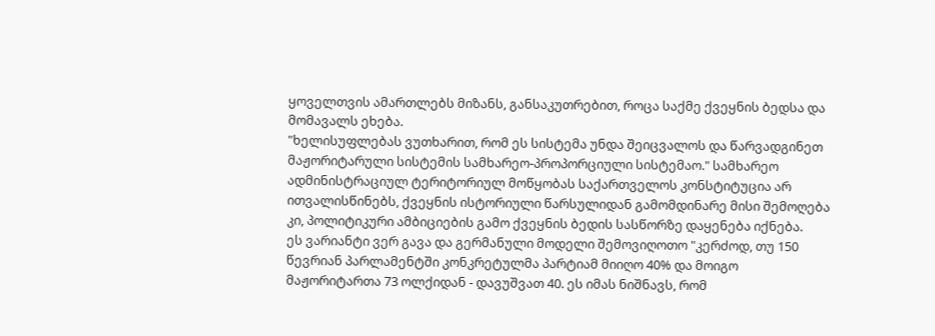ყოველთვის ამართლებს მიზანს, განსაკუთრებით, როცა საქმე ქვეყნის ბედსა და მომავალს ეხება.
"ხელისუფლებას ვუთხარით, რომ ეს სისტემა უნდა შეიცვალოს და წარვადგინეთ მაჟორიტარული სისტემის სამხარეო-პროპორციული სისტემაო." სამხარეო ადმინისტრაციულ ტერიტორიულ მოწყობას საქართველოს კონსტიტუცია არ ითვალისწინებს, ქვეყნის ისტორიული წარსულიდან გამომდინარე მისი შემოღება კი, პოლიტიკური ამბიციების გამო ქვეყნის ბედის სასწორზე დაყენება იქნება.
ეს ვარიანტი ვერ გავა და გერმანული მოდელი შემოვიღოთო "კერძოდ, თუ 150 წევრიან პარლამენტში კონკრეტულმა პარტიამ მიიღო 40% და მოიგო მაჟორიტართა 73 ოლქიდან - დავუშვათ 40. ეს იმას ნიშნავს, რომ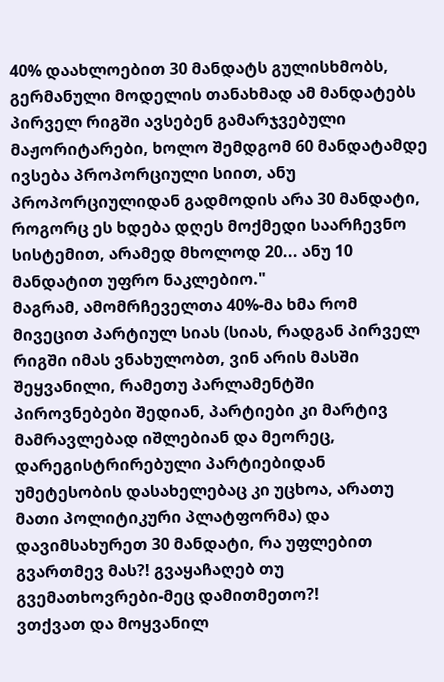40% დაახლოებით 30 მანდატს გულისხმობს, გერმანული მოდელის თანახმად ამ მანდატებს პირველ რიგში ავსებენ გამარჯვებული მაჟორიტარები, ხოლო შემდგომ 60 მანდატამდე ივსება პროპორციული სიით, ანუ პროპორციულიდან გადმოდის არა 30 მანდატი, როგორც ეს ხდება დღეს მოქმედი საარჩევნო სისტემით, არამედ მხოლოდ 20... ანუ 10 მანდატით უფრო ნაკლებიო."
მაგრამ, ამომრჩეველთა 40%-მა ხმა რომ მივეცით პარტიულ სიას (სიას, რადგან პირველ რიგში იმას ვნახულობთ, ვინ არის მასში შეყვანილი, რამეთუ პარლამენტში პიროვნებები შედიან, პარტიები კი მარტივ მამრავლებად იშლებიან და მეორეც, დარეგისტრირებული პარტიებიდან უმეტესობის დასახელებაც კი უცხოა, არათუ მათი პოლიტიკური პლატფორმა) და დავიმსახურეთ 30 მანდატი, რა უფლებით გვართმევ მას?! გვაყაჩაღებ თუ გვემათხოვრები-მეც დამითმეთო?!
ვთქვათ და მოყვანილ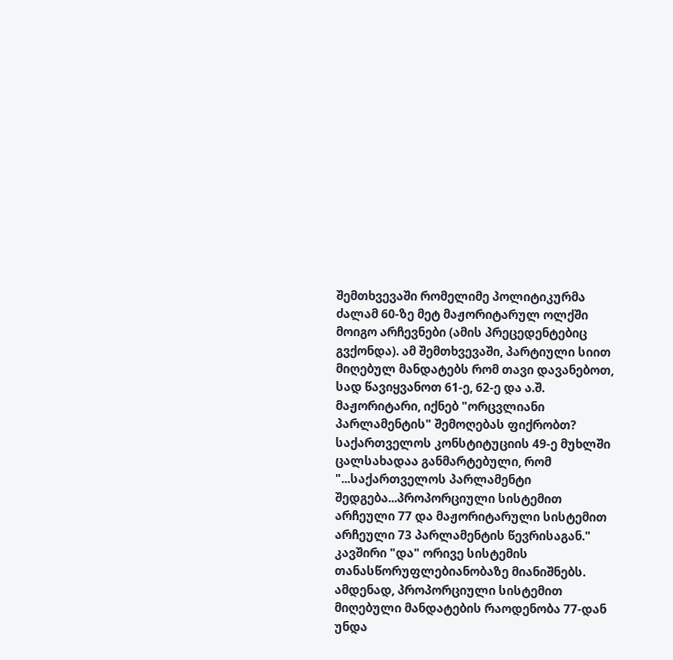შემთხვევაში რომელიმე პოლიტიკურმა ძალამ 60-ზე მეტ მაჟორიტარულ ოლქში მოიგო არჩევნები (ამის პრეცედენტებიც გვქონდა). ამ შემთხვევაში, პარტიული სიით მიღებულ მანდატებს რომ თავი დავანებოთ, სად წავიყვანოთ 61-ე, 62-ე და ა.შ. მაჟორიტარი, იქნებ "ორცვლიანი პარლამენტის" შემოღებას ფიქრობთ?
საქართველოს კონსტიტუციის 49-ე მუხლში ცალსახადაა განმარტებული, რომ "...საქართველოს პარლამენტი შედგება...პროპორციული სისტემით არჩეული 77 და მაჟორიტარული სისტემით არჩეული 73 პარლამენტის წევრისაგან." კავშირი "და" ორივე სისტემის თანასწორუფლებიანობაზე მიანიშნებს. ამდენად, პროპორციული სისტემით მიღებული მანდატების რაოდენობა 77-დან უნდა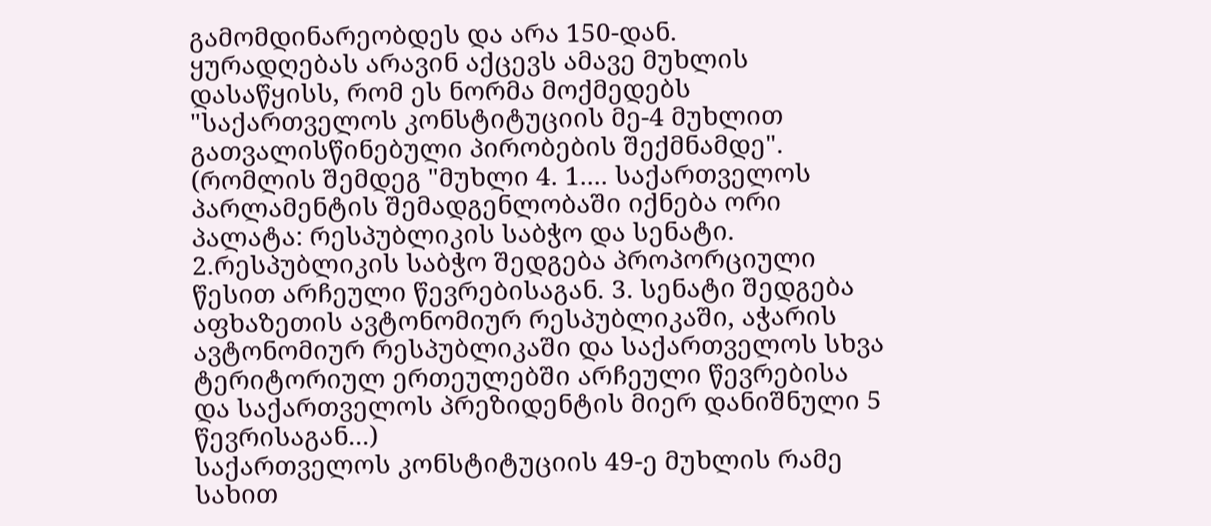გამომდინარეობდეს და არა 150-დან.
ყურადღებას არავინ აქცევს ამავე მუხლის დასაწყისს, რომ ეს ნორმა მოქმედებს "საქართველოს კონსტიტუციის მე-4 მუხლით გათვალისწინებული პირობების შექმნამდე". (რომლის შემდეგ "მუხლი 4. 1.... საქართველოს პარლამენტის შემადგენლობაში იქნება ორი პალატა: რესპუბლიკის საბჭო და სენატი. 2.რესპუბლიკის საბჭო შედგება პროპორციული წესით არჩეული წევრებისაგან. 3. სენატი შედგება აფხაზეთის ავტონომიურ რესპუბლიკაში, აჭარის ავტონომიურ რესპუბლიკაში და საქართველოს სხვა ტერიტორიულ ერთეულებში არჩეული წევრებისა და საქართველოს პრეზიდენტის მიერ დანიშნული 5 წევრისაგან...)
საქართველოს კონსტიტუციის 49-ე მუხლის რამე სახით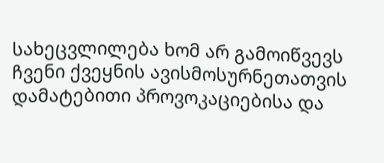სახეცვლილება ხომ არ გამოიწვევს ჩვენი ქვეყნის ავისმოსურნეთათვის დამატებითი პროვოკაციებისა და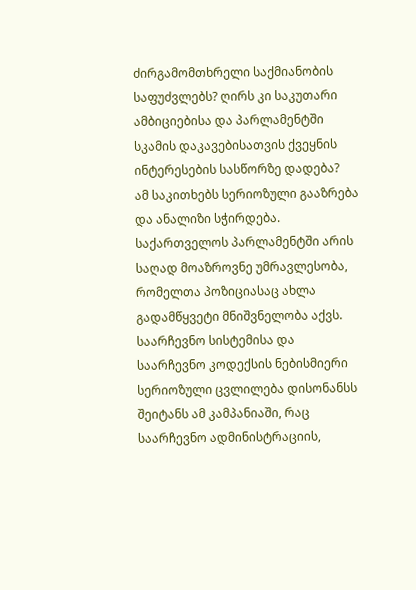ძირგამომთხრელი საქმიანობის საფუძვლებს? ღირს კი საკუთარი ამბიციებისა და პარლამენტში სკამის დაკავებისათვის ქვეყნის ინტერესების სასწორზე დადება?
ამ საკითხებს სერიოზული გააზრება და ანალიზი სჭირდება. საქართველოს პარლამენტში არის საღად მოაზროვნე უმრავლესობა, რომელთა პოზიციასაც ახლა გადამწყვეტი მნიშვნელობა აქვს. საარჩევნო სისტემისა და საარჩევნო კოდექსის ნებისმიერი სერიოზული ცვლილება დისონანსს შეიტანს ამ კამპანიაში, რაც საარჩევნო ადმინისტრაციის,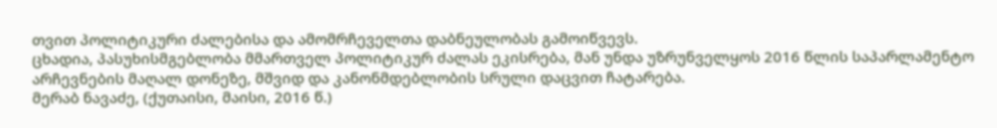თვით პოლიტიკური ძალებისა და ამომრჩეველთა დაბნეულობას გამოიწვევს.
ცხადია, პასუხისმგებლობა მმართველ პოლიტიკურ ძალას ეკისრება, მან უნდა უზრუნველყოს 2016 წლის საპარლამენტო არჩევნების მაღალ დონეზე, მშვიდ და კანონმდებლობის სრული დაცვით ჩატარება.
მერაბ ნავაძე, (ქუთაისი, მაისი, 2016 წ.)